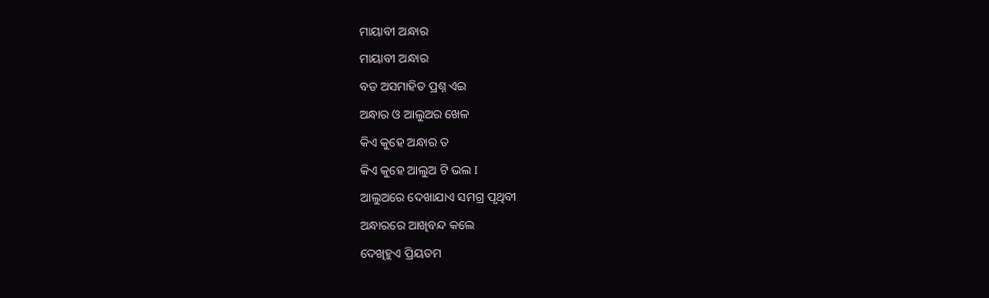ମାୟାବୀ ଅନ୍ଧାର
ମାୟାବୀ ଅନ୍ଧାର
ବଡ ଅସମାହିତ ପ୍ରଶ୍ନ ଏଇ
ଅନ୍ଧାର ଓ ଆଲୁଅର ଖେଳ
କିଏ କୁହେ ଅନ୍ଧାର ତ
କିଏ କୁହେ ଆଲୁଅ ଟି ଭଲ I
ଆଲୁଅରେ ଦେଖାଯାଏ ସମଗ୍ର ପୃଥିବୀ
ଅନ୍ଧାରରେ ଆଖିବନ୍ଦ କଲେ
ଦେଖିହୁଏ ପ୍ରିୟତମ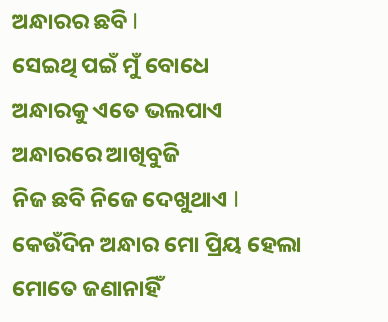ଅନ୍ଧାରର ଛବି I
ସେଇଥି ପଇଁ ମୁଁ ବୋଧେ
ଅନ୍ଧାରକୁ ଏତେ ଭଲପାଏ
ଅନ୍ଧାରରେ ଆଖିବୁଜି
ନିଜ ଛବି ନିଜେ ଦେଖୁଥାଏ I
କେଉଁଦିନ ଅନ୍ଧାର ମୋ ପ୍ରିୟ ହେଲା
ମୋତେ ଜଣାନାହିଁ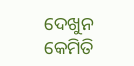ଦେଖୁନ କେମିତି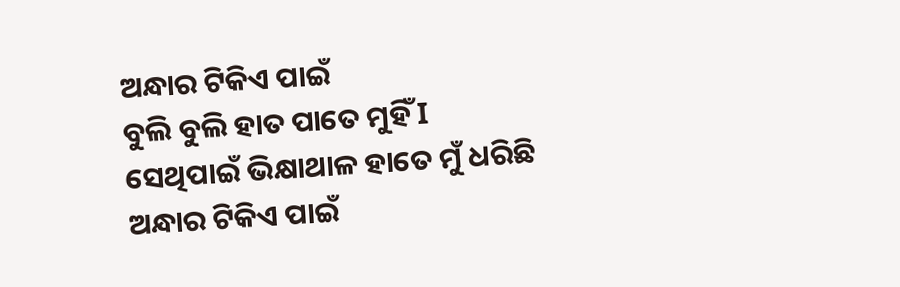ଅନ୍ଧାର ଟିକିଏ ପାଇଁ
ବୁଲି ବୁଲି ହାତ ପାତେ ମୁହିଁ I
ସେଥିପାଇଁ ଭିକ୍ଷାଥାଳ ହାତେ ମୁଁ ଧରିଛି
ଅନ୍ଧାର ଟିକିଏ ପାଇଁ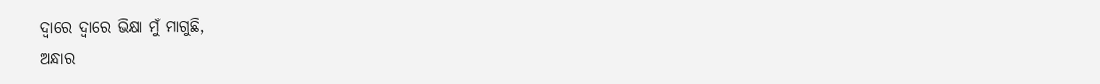ଦ୍ୱାରେ ଦ୍ୱାରେ ଭିକ୍ଷା ମୁଁ ମାଗୁଛି,
ଅନ୍ଧାର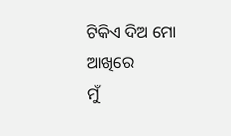ଟିକିଏ ଦିଅ ମୋ ଆଖିରେ
ମୁଁ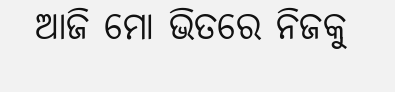ଆଜି ମୋ ଭିତରେ ନିଜକୁ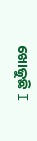ଖୋଜୁଛି I